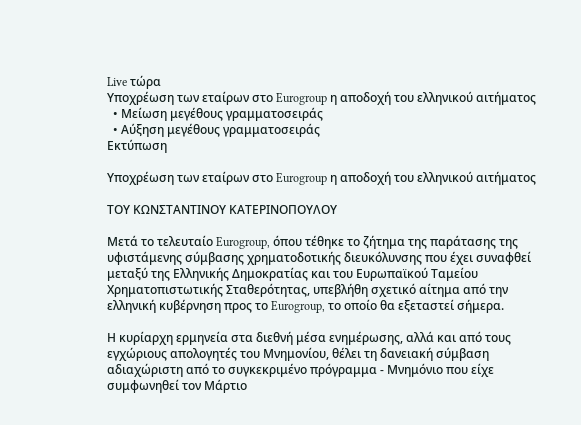Live τώρα
Υποχρέωση των εταίρων στο Eurogroup η αποδοχή του ελληνικού αιτήματος
  • Μείωση μεγέθους γραμματοσειράς
  • Αύξηση μεγέθους γραμματοσειράς
Εκτύπωση

Υποχρέωση των εταίρων στο Eurogroup η αποδοχή του ελληνικού αιτήματος

ΤΟΥ ΚΩΝΣΤΑΝΤΙΝΟΥ ΚΑΤΕΡΙΝΟΠΟΥΛΟΥ

Μετά τo τελευταίο Eurogroup, όπου τέθηκε το ζήτημα της παράτασης της υφιστάμενης σύμβασης χρηματοδοτικής διευκόλυνσης που έχει συναφθεί μεταξύ της Ελληνικής Δημοκρατίας και του Ευρωπαϊκού Ταμείου Χρηματοπιστωτικής Σταθερότητας, υπεβλήθη σχετικό αίτημα από την ελληνική κυβέρνηση προς το Eurogroup, το οποίο θα εξεταστεί σήμερα.

Η κυρίαρχη ερμηνεία στα διεθνή μέσα ενημέρωσης, αλλά και από τους εγχώριους απολογητές του Μνημονίου, θέλει τη δανειακή σύμβαση αδιαχώριστη από το συγκεκριμένο πρόγραμμα - Μνημόνιο που είχε συμφωνηθεί τον Μάρτιο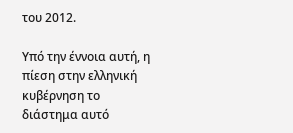του 2012.

Υπό την έννοια αυτή, η πίεση στην ελληνική κυβέρνηση το διάστημα αυτό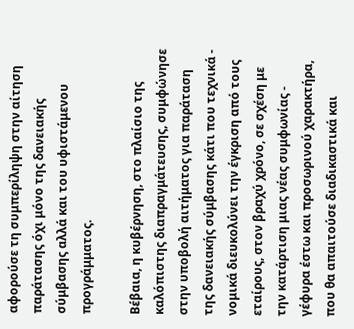αφορούσε τη συμπερίληψη στην αίτηση παράτασης όχι μόνο της δανειακής σύμβασης αλλά και του υφιστάμενου προγράμματος.

Βέβαια, η κυβέρνηση, στο πλαίσιο της καλόπιστης διαπραγμάτευσης, συμφώνησε στην υποβολή αιτήματος για παράταση της δανειακής σύμβασης κάτι που τεχνικά - νομικά διευκολύνει την έγκριση από τους εταίρους, στον βραχύ χρόνο, σε σχέση με την κατάρτιση μιας νέας συμφωνίας - γέφυρα έστω και προσωρινού χαρακτήρα, που θα απαιτούσε διαδικαστικά και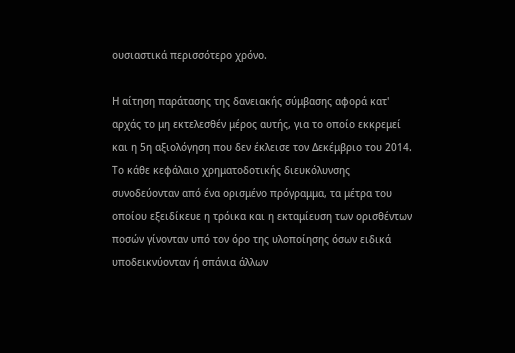ουσιαστικά περισσότερο χρόνο.

Η αίτηση παράτασης της δανειακής σύμβασης αφορά κατ' αρχάς το μη εκτελεσθέν μέρος αυτής, για το οποίο εκκρεμεί και η 5η αξιολόγηση που δεν έκλεισε τον Δεκέμβριο του 2014. Το κάθε κεφάλαιο χρηματοδοτικής διευκόλυνσης συνοδεύονταν από ένα ορισμένο πρόγραμμα, τα μέτρα του οποίου εξειδίκευε η τρόικα και η εκταμίευση των ορισθέντων ποσών γίνονταν υπό τον όρο της υλοποίησης όσων ειδικά υποδεικνύονταν ή σπάνια άλλων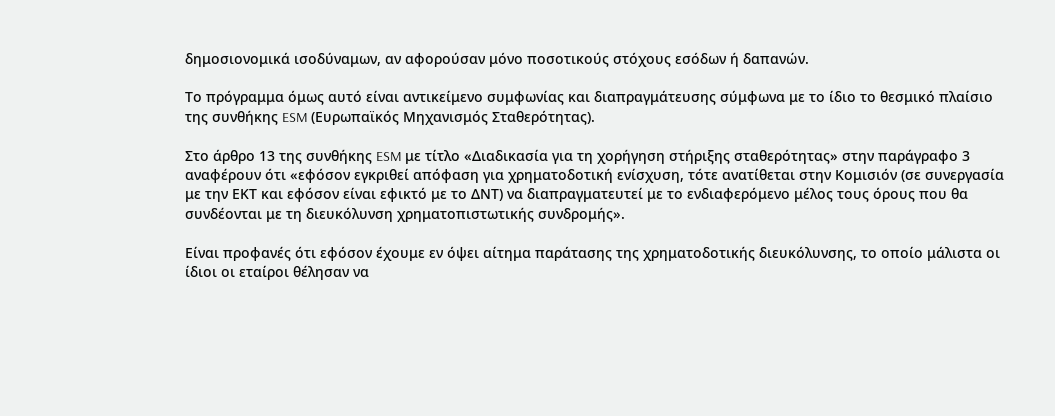δημοσιονομικά ισοδύναμων, αν αφορούσαν μόνο ποσοτικούς στόχους εσόδων ή δαπανών.

Το πρόγραμμα όμως αυτό είναι αντικείμενο συμφωνίας και διαπραγμάτευσης σύμφωνα με το ίδιο το θεσμικό πλαίσιο της συνθήκης ESM (Ευρωπαϊκός Μηχανισμός Σταθερότητας).

Στο άρθρο 13 της συνθήκης ESM με τίτλο «Διαδικασία για τη χορήγηση στήριξης σταθερότητας» στην παράγραφο 3 αναφέρουν ότι «εφόσον εγκριθεί απόφαση για χρηματοδοτική ενίσχυση, τότε ανατίθεται στην Κομισιόν (σε συνεργασία με την ΕΚΤ και εφόσον είναι εφικτό με το ΔΝΤ) να διαπραγματευτεί με το ενδιαφερόμενο μέλος τους όρους που θα συνδέονται με τη διευκόλυνση χρηματοπιστωτικής συνδρομής».

Είναι προφανές ότι εφόσον έχουμε εν όψει αίτημα παράτασης της χρηματοδοτικής διευκόλυνσης, το οποίο μάλιστα οι ίδιοι οι εταίροι θέλησαν να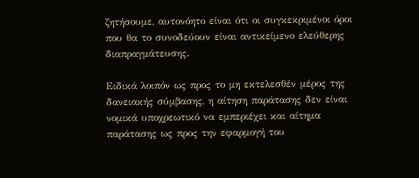ζητήσουμε, αυτονόητο είναι ότι οι συγκεκριμένοι όροι που θα το συνοδεύουν είναι αντικείμενο ελεύθερης διαπραγμάτευσης.

Ειδικά λοιπόν ως προς το μη εκτελεσθέν μέρος της δανειακής σύμβασης, η αίτηση παράτασης δεν είναι νομικά υποχρεωτικό να εμπεριέχει και αίτημα παράτασης ως προς την εφαρμογή του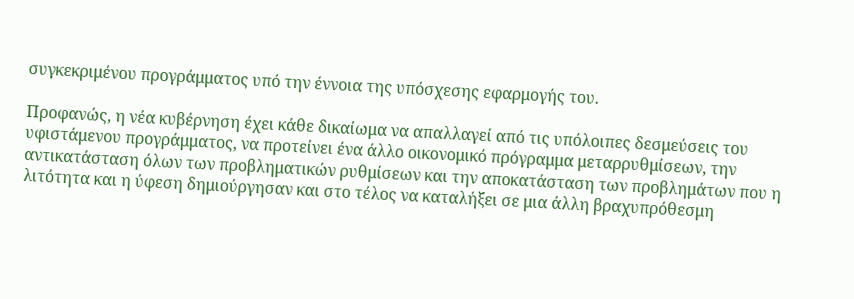συγκεκριμένου προγράμματος υπό την έννοια της υπόσχεσης εφαρμογής του.

Προφανώς, η νέα κυβέρνηση έχει κάθε δικαίωμα να απαλλαγεί από τις υπόλοιπες δεσμεύσεις του υφιστάμενου προγράμματος, να προτείνει ένα άλλο οικονομικό πρόγραμμα μεταρρυθμίσεων, την αντικατάσταση όλων των προβληματικών ρυθμίσεων και την αποκατάσταση των προβλημάτων που η λιτότητα και η ύφεση δημιούργησαν και στο τέλος να καταλήξει σε μια άλλη βραχυπρόθεσμη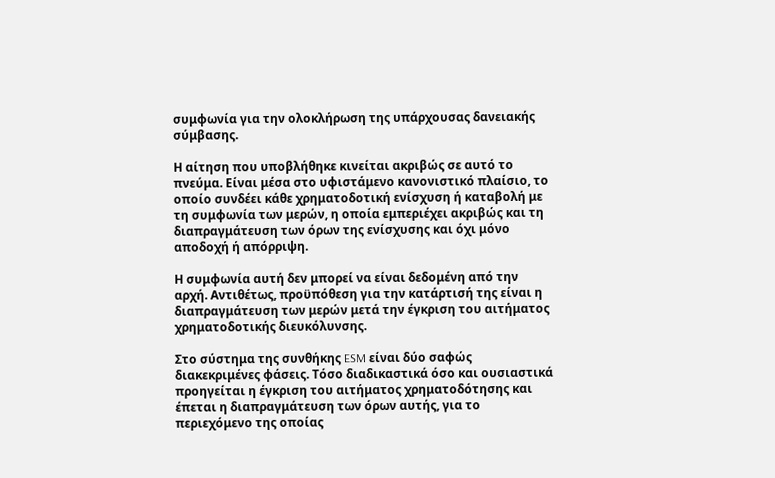συμφωνία για την ολοκλήρωση της υπάρχουσας δανειακής σύμβασης.

Η αίτηση που υποβλήθηκε κινείται ακριβώς σε αυτό το πνεύμα. Είναι μέσα στο υφιστάμενο κανονιστικό πλαίσιο, το οποίο συνδέει κάθε χρηματοδοτική ενίσχυση ή καταβολή με τη συμφωνία των μερών, η οποία εμπεριέχει ακριβώς και τη διαπραγμάτευση των όρων της ενίσχυσης και όχι μόνο αποδοχή ή απόρριψη.

Η συμφωνία αυτή δεν μπορεί να είναι δεδομένη από την αρχή. Αντιθέτως, προϋπόθεση για την κατάρτισή της είναι η διαπραγμάτευση των μερών μετά την έγκριση του αιτήματος χρηματοδοτικής διευκόλυνσης.

Στο σύστημα της συνθήκης ESM είναι δύο σαφώς διακεκριμένες φάσεις. Τόσο διαδικαστικά όσο και ουσιαστικά προηγείται η έγκριση του αιτήματος χρηματοδότησης και έπεται η διαπραγμάτευση των όρων αυτής, για το περιεχόμενο της οποίας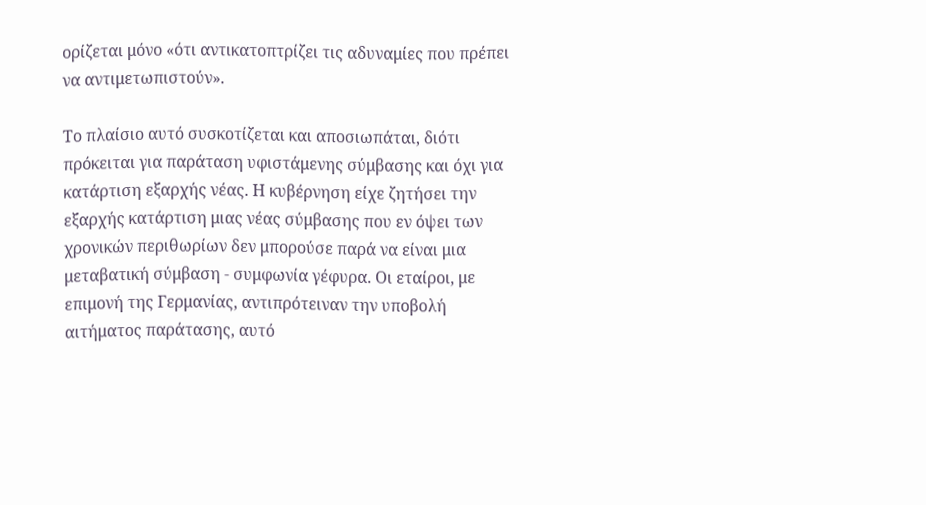ορίζεται μόνο «ότι αντικατοπτρίζει τις αδυναμίες που πρέπει να αντιμετωπιστούν».

Το πλαίσιο αυτό συσκοτίζεται και αποσιωπάται, διότι πρόκειται για παράταση υφιστάμενης σύμβασης και όχι για κατάρτιση εξαρχής νέας. Η κυβέρνηση είχε ζητήσει την εξαρχής κατάρτιση μιας νέας σύμβασης που εν όψει των χρονικών περιθωρίων δεν μπορούσε παρά να είναι μια μεταβατική σύμβαση - συμφωνία γέφυρα. Οι εταίροι, με επιμονή της Γερμανίας, αντιπρότειναν την υποβολή αιτήματος παράτασης, αυτό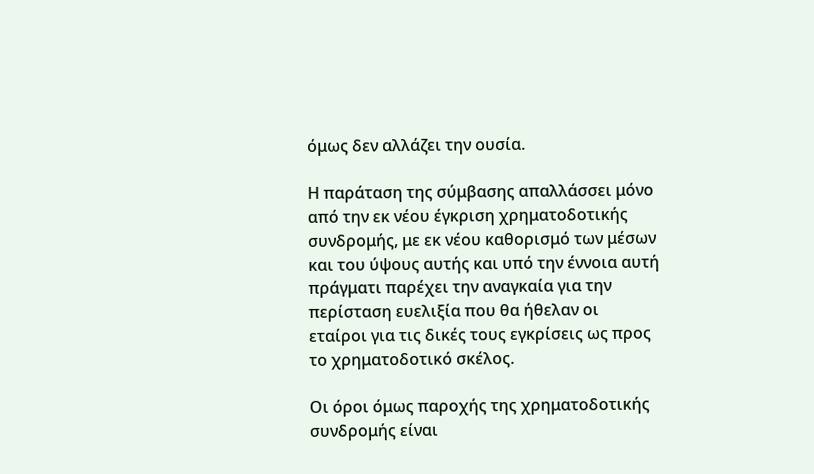όμως δεν αλλάζει την ουσία.

Η παράταση της σύμβασης απαλλάσσει μόνο από την εκ νέου έγκριση χρηματοδοτικής συνδρομής, με εκ νέου καθορισμό των μέσων και του ύψους αυτής και υπό την έννοια αυτή πράγματι παρέχει την αναγκαία για την περίσταση ευελιξία που θα ήθελαν οι εταίροι για τις δικές τους εγκρίσεις ως προς το χρηματοδοτικό σκέλος.

Οι όροι όμως παροχής της χρηματοδοτικής συνδρομής είναι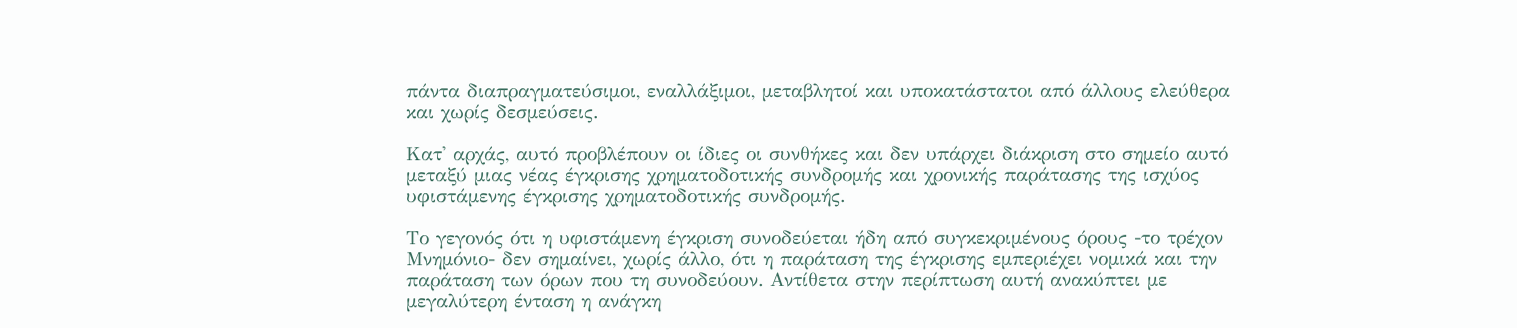πάντα διαπραγματεύσιμοι, εναλλάξιμοι, μεταβλητοί και υποκατάστατοι από άλλους ελεύθερα και χωρίς δεσμεύσεις.

Κατ' αρχάς, αυτό προβλέπουν οι ίδιες οι συνθήκες και δεν υπάρχει διάκριση στο σημείο αυτό μεταξύ μιας νέας έγκρισης χρηματοδοτικής συνδρομής και χρονικής παράτασης της ισχύος υφιστάμενης έγκρισης χρηματοδοτικής συνδρομής.

Το γεγονός ότι η υφιστάμενη έγκριση συνοδεύεται ήδη από συγκεκριμένους όρους -το τρέχον Μνημόνιο- δεν σημαίνει, χωρίς άλλο, ότι η παράταση της έγκρισης εμπεριέχει νομικά και την παράταση των όρων που τη συνοδεύουν. Αντίθετα στην περίπτωση αυτή ανακύπτει με μεγαλύτερη ένταση η ανάγκη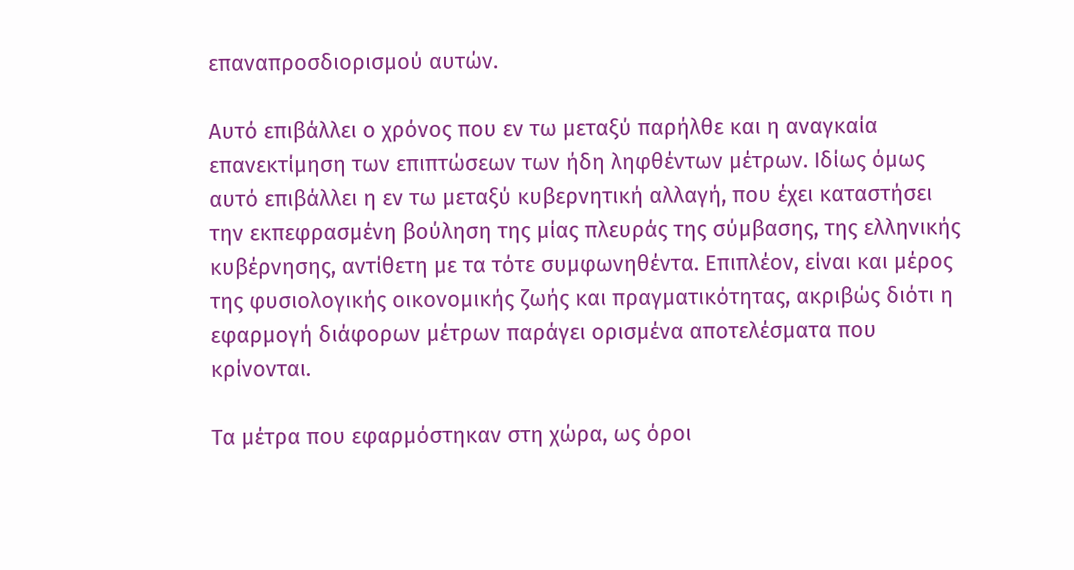επαναπροσδιορισμού αυτών.

Αυτό επιβάλλει ο χρόνος που εν τω μεταξύ παρήλθε και η αναγκαία επανεκτίμηση των επιπτώσεων των ήδη ληφθέντων μέτρων. Ιδίως όμως αυτό επιβάλλει η εν τω μεταξύ κυβερνητική αλλαγή, που έχει καταστήσει την εκπεφρασμένη βούληση της μίας πλευράς της σύμβασης, της ελληνικής κυβέρνησης, αντίθετη με τα τότε συμφωνηθέντα. Επιπλέον, είναι και μέρος της φυσιολογικής οικονομικής ζωής και πραγματικότητας, ακριβώς διότι η εφαρμογή διάφορων μέτρων παράγει ορισμένα αποτελέσματα που κρίνονται.

Τα μέτρα που εφαρμόστηκαν στη χώρα, ως όροι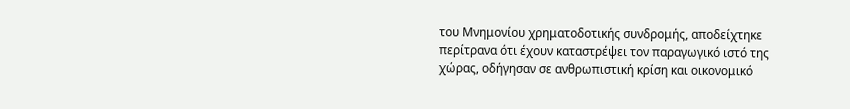του Μνημονίου χρηματοδοτικής συνδρομής, αποδείχτηκε περίτρανα ότι έχουν καταστρέψει τον παραγωγικό ιστό της χώρας, οδήγησαν σε ανθρωπιστική κρίση και οικονομικό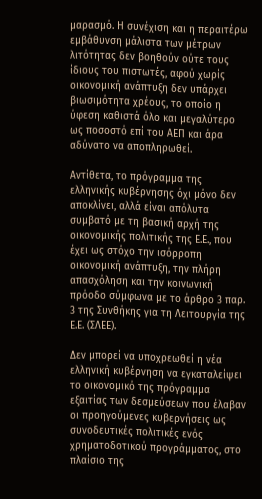μαρασμό. Η συνέχιση και η περαιτέρω εμβάθυνση μάλιστα των μέτρων λιτότητας δεν βοηθούν ούτε τους ίδιους του πιστωτές, αφού χωρίς οικονομική ανάπτυξη δεν υπάρχει βιωσιμότητα χρέους, το οποίο η ύφεση καθιστά όλο και μεγαλύτερο ως ποσοστό επί του ΑΕΠ και άρα αδύνατο να αποπληρωθεί.

Αντίθετα, το πρόγραμμα της ελληνικής κυβέρνησης όχι μόνο δεν αποκλίνει, αλλά είναι απόλυτα συμβατό με τη βασική αρχή της οικονομικής πολιτικής της Ε.Ε., που έχει ως στόχο την ισόρροπη οικονομική ανάπτυξη, την πλήρη απασχόληση και την κοινωνική πρόοδο σύμφωνα με το άρθρο 3 παρ. 3 της Συνθήκης για τη Λειτουργία της Ε.Ε. (ΣΛΕΕ).

Δεν μπορεί να υποχρεωθεί η νέα ελληνική κυβέρνηση να εγκαταλείψει το οικονομικό της πρόγραμμα εξαιτίας των δεσμεύσεων που έλαβαν οι προηγούμενες κυβερνήσεις ως συνοδευτικές πολιτικές ενός χρηματοδοτικού προγράμματος, στο πλαίσιο της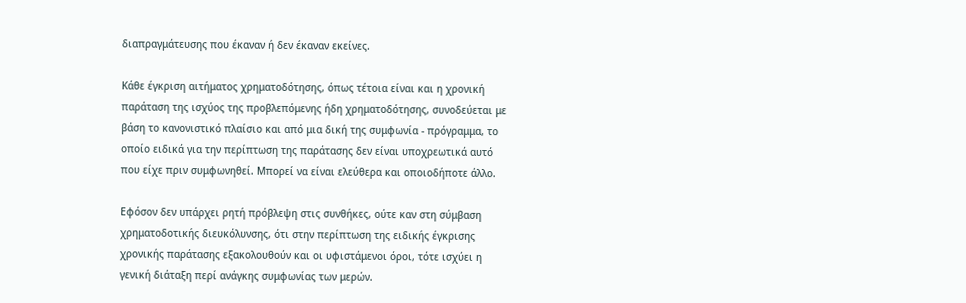διαπραγμάτευσης που έκαναν ή δεν έκαναν εκείνες.

Κάθε έγκριση αιτήματος χρηματοδότησης, όπως τέτοια είναι και η χρονική παράταση της ισχύος της προβλεπόμενης ήδη χρηματοδότησης, συνοδεύεται με βάση το κανονιστικό πλαίσιο και από μια δική της συμφωνία - πρόγραμμα, το οποίο ειδικά για την περίπτωση της παράτασης δεν είναι υποχρεωτικά αυτό που είχε πριν συμφωνηθεί. Μπορεί να είναι ελεύθερα και οποιοδήποτε άλλο.

Εφόσον δεν υπάρχει ρητή πρόβλεψη στις συνθήκες, ούτε καν στη σύμβαση χρηματοδοτικής διευκόλυνσης, ότι στην περίπτωση της ειδικής έγκρισης χρονικής παράτασης εξακολουθούν και οι υφιστάμενοι όροι, τότε ισχύει η γενική διάταξη περί ανάγκης συμφωνίας των μερών.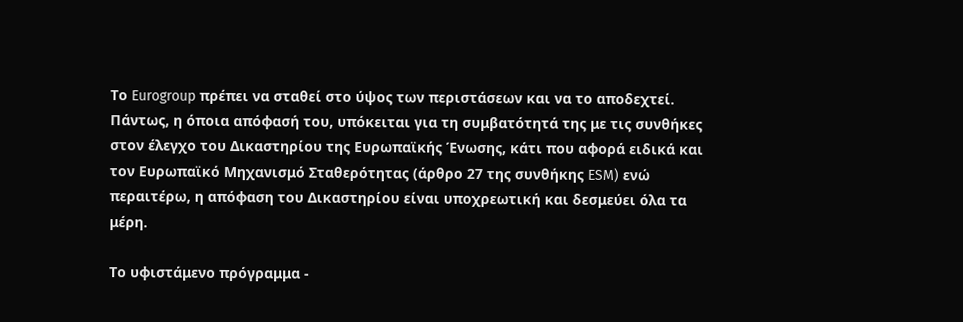Το Eurogroup πρέπει να σταθεί στο ύψος των περιστάσεων και να το αποδεχτεί. Πάντως, η όποια απόφασή του, υπόκειται για τη συμβατότητά της με τις συνθήκες στον έλεγχο του Δικαστηρίου της Ευρωπαϊκής Ένωσης, κάτι που αφορά ειδικά και τον Ευρωπαϊκό Μηχανισμό Σταθερότητας (άρθρο 27 της συνθήκης ESM) ενώ περαιτέρω, η απόφαση του Δικαστηρίου είναι υποχρεωτική και δεσμεύει όλα τα μέρη.

Το υφιστάμενο πρόγραμμα -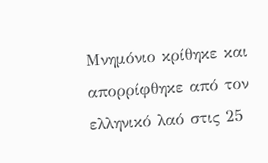Μνημόνιο κρίθηκε και απορρίφθηκε από τον ελληνικό λαό στις 25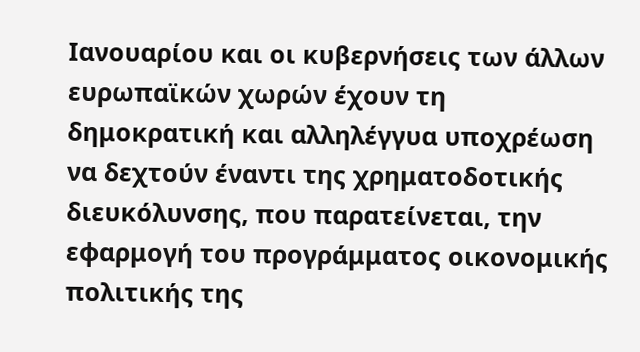Ιανουαρίου και οι κυβερνήσεις των άλλων ευρωπαϊκών χωρών έχουν τη δημοκρατική και αλληλέγγυα υποχρέωση να δεχτούν έναντι της χρηματοδοτικής διευκόλυνσης, που παρατείνεται, την εφαρμογή του προγράμματος οικονομικής πολιτικής της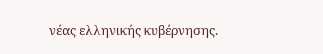νέας ελληνικής κυβέρνησης.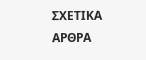ΣΧΕΤΙΚΑ ΑΡΘΡΑ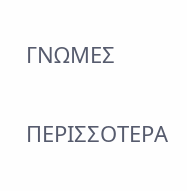ΓΝΩΜΕΣ

ΠΕΡΙΣΣΟΤΕΡΑ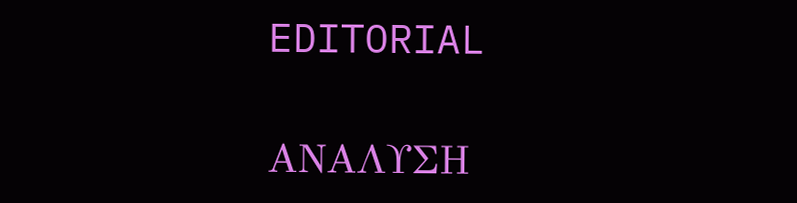EDITORIAL

ΑΝΑΛΥΣΗ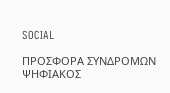SOCIAL

ΠΡΟΣΦΟΡΑ ΣΥΝΔΡΟΜΩΝ
ΨΗΦΙΑΚΟΣ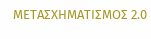ΜΕΤΑΣΧΗΜΑΤΙΣΜΟΣ 2.0